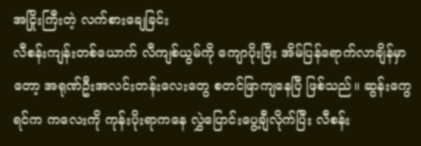အငြိုးကြီးတဲ့ လက်စားချေခြင်း
လီစန်းကျန်းတစ်ယောက် လီကျစ်ယွမ်ကို ကျောပိုးပြီး အိမ်ပြန်ရောက်လာချိန်မှာတော့ အရုဏ်ဦးအလင်းတန်းလေးတွေ စတင်ဖြာကျနေပြီ ဖြစ်သည်။ ဆွန်းကွေရင်က ကလေးကို ကုန်းပိုးရာကနေ လွှဲပြောင်းပွေ့ချီလိုက်ပြီး လီစန်း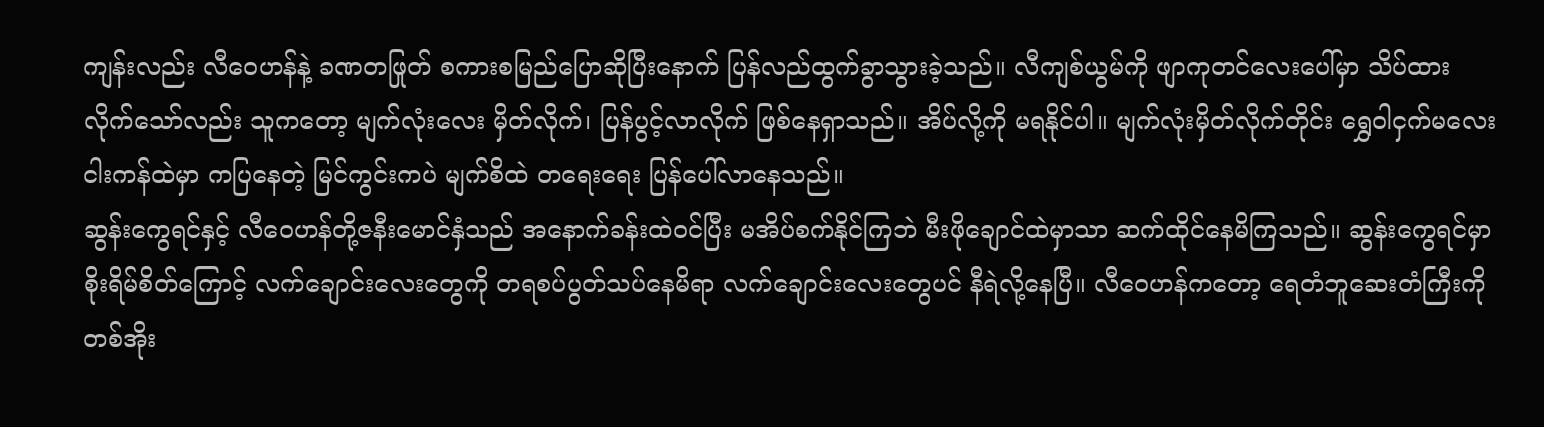ကျန်းလည်း လီဝေဟန်နဲ့ ခဏတဖြုတ် စကားစမြည်ပြောဆိုပြီးနောက် ပြန်လည်ထွက်ခွာသွားခဲ့သည်။ လီကျစ်ယွမ်ကို ဖျာကုတင်လေးပေါ်မှာ သိပ်ထားလိုက်သော်လည်း သူကတော့ မျက်လုံးလေး မှိတ်လိုက်၊ ပြန်ပွင့်လာလိုက် ဖြစ်နေရှာသည်။ အိပ်လို့ကို မရနိုင်ပါ။ မျက်လုံးမှိတ်လိုက်တိုင်း ရွှေဝါငှက်မလေး ငါးကန်ထဲမှာ ကပြနေတဲ့ မြင်ကွင်းကပဲ မျက်စိထဲ တရေးရေး ပြန်ပေါ်လာနေသည်။
ဆွန်းကွေရင်နှင့် လီဝေဟန်တို့ဇနီးမောင်နှံသည် အနောက်ခန်းထဲဝင်ပြီး မအိပ်စက်နိုင်ကြဘဲ မီးဖိုချောင်ထဲမှာသာ ဆက်ထိုင်နေမိကြသည်။ ဆွန်းကွေရင်မှာ စိုးရိမ်စိတ်ကြောင့် လက်ချောင်းလေးတွေကို တရစပ်ပွတ်သပ်နေမိရာ လက်ချောင်းလေးတွေပင် နီရဲလို့နေပြီ။ လီဝေဟန်ကတော့ ရေတံဘူဆေးတံကြီးကို တစ်အိုး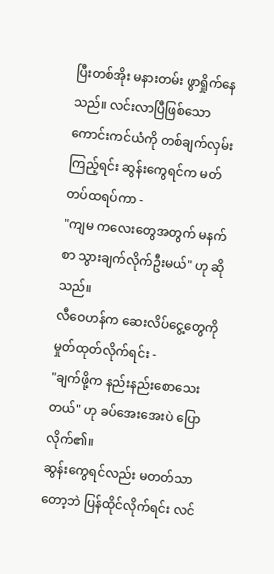ပြီးတစ်အိုး မနားတမ်း ဖွာရှိုက်နေသည်။ လင်းလာပြီဖြစ်သော ကောင်းကင်ယံကို တစ်ချက်လှမ်းကြည့်ရင်း ဆွန်းကွေရင်က မတ်တပ်ထရပ်ကာ -
"ကျမ ကလေးတွေအတွက် မနက်စာ သွားချက်လိုက်ဦးမယ်" ဟု ဆိုသည်။
လီဝေဟန်က ဆေးလိပ်ငွေ့တွေကို မှုတ်ထုတ်လိုက်ရင်း -
"ချက်ဖို့က နည်းနည်းစောသေးတယ်" ဟု ခပ်အေးအေးပဲ ပြောလိုက်၏။
ဆွန်းကွေရင်လည်း မတတ်သာတော့ဘဲ ပြန်ထိုင်လိုက်ရင်း လင်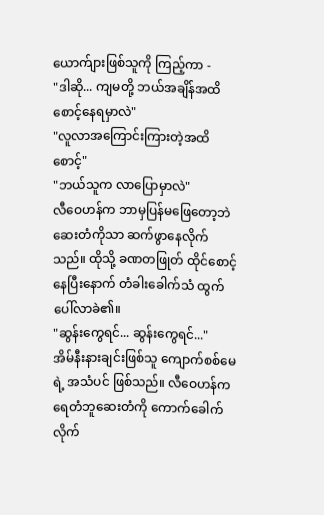ယောက်ျားဖြစ်သူကို ကြည့်ကာ -
"ဒါဆို... ကျမတို့ ဘယ်အချိန်အထိ စောင့်နေရမှာလဲ"
"လူလာအကြောင်းကြားတဲ့အထိ စောင့်"
"ဘယ်သူက လာပြောမှာလဲ"
လီဝေဟန်က ဘာမှပြန်မဖြေတော့ဘဲ ဆေးတံကိုသာ ဆက်ဖွာနေလိုက်သည်။ ထိုသို့ ခဏတဖြုတ် ထိုင်စောင့်နေပြီးနောက် တံခါးခေါက်သံ ထွက်ပေါ်လာခဲ၏။
"ဆွန်းကွေရင်... ဆွန်းကွေရင်..."
အိမ်နီးနားချင်းဖြစ်သူ ကျောက်စစ်မေရဲ့ အသံပင် ဖြစ်သည်။ လီဝေဟန်က ရေတံဘူဆေးတံကို ကောက်ခေါက်လိုက်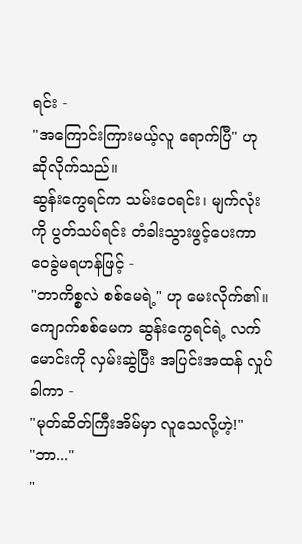ရင်း -
"အကြောင်းကြားမယ့်လူ ရောက်ပြီ" ဟု ဆိုလိုက်သည်။
ဆွန်းကွေရင်က သမ်းဝေရင်း၊ မျက်လုံးကို ပွတ်သပ်ရင်း တံခါးသွားဖွင့်ပေးကာ ဝေခွဲမရဟန်ဖြင့် -
"ဘာကိစ္စလဲ စစ်မေရဲ့" ဟု မေးလိုက်၏။
ကျောက်စစ်မေက ဆွန်းကွေရင်ရဲ့ လက်မောင်းကို လှမ်းဆွဲပြီး အပြင်းအထန် လှုပ်ခါကာ -
"မုတ်ဆိတ်ကြီးအိမ်မှာ လူသေလို့ဟဲ့!"
"ဘာ..."
"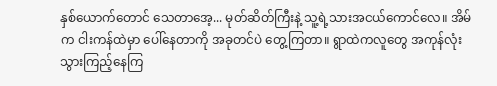နှစ်ယောက်တောင် သေတာအေ့... မုတ်ဆိတ်ကြီးနဲ့ သူ့ရဲ့သားအငယ်ကောင်လေ။ အိမ်က ငါးကန်ထဲမှာ ပေါ်နေတာကို အခုတင်ပဲ တွေ့ကြတာ။ ရွာထဲကလူတွေ အကုန်လုံး သွားကြည့်နေကြ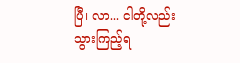ပြီ၊ လာ... ငါတို့လည်း သွားကြည့်ရ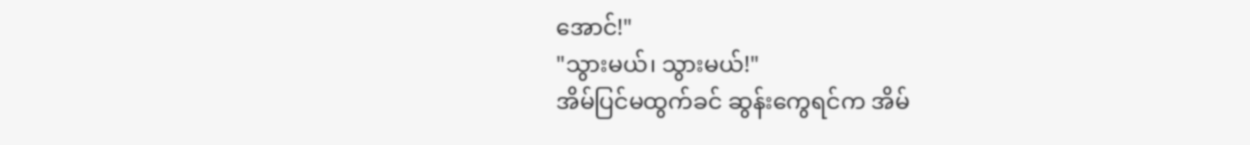အောင်!"
"သွားမယ်၊ သွားမယ်!"
အိမ်ပြင်မထွက်ခင် ဆွန်းကွေရင်က အိမ်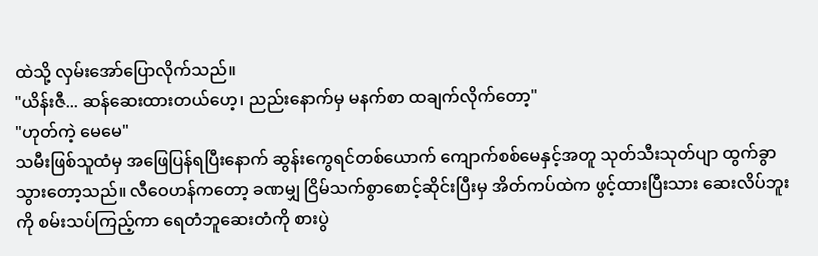ထဲသို့ လှမ်းအော်ပြောလိုက်သည်။
"ယိန်းဇီ... ဆန်ဆေးထားတယ်ဟေ့၊ ညည်းနောက်မှ မနက်စာ ထချက်လိုက်တော့"
"ဟုတ်ကဲ့ မေမေ"
သမီးဖြစ်သူထံမှ အဖြေပြန်ရပြီးနောက် ဆွန်းကွေရင်တစ်ယောက် ကျောက်စစ်မေနှင့်အတူ သုတ်သီးသုတ်ပျာ ထွက်ခွာသွားတော့သည်။ လီဝေဟန်ကတော့ ခဏမျှ ငြိမ်သက်စွာစောင့်ဆိုင်းပြီးမှ အိတ်ကပ်ထဲက ဖွင့်ထားပြီးသား ဆေးလိပ်ဘူးကို စမ်းသပ်ကြည့်ကာ ရေတံဘူဆေးတံကို စားပွဲ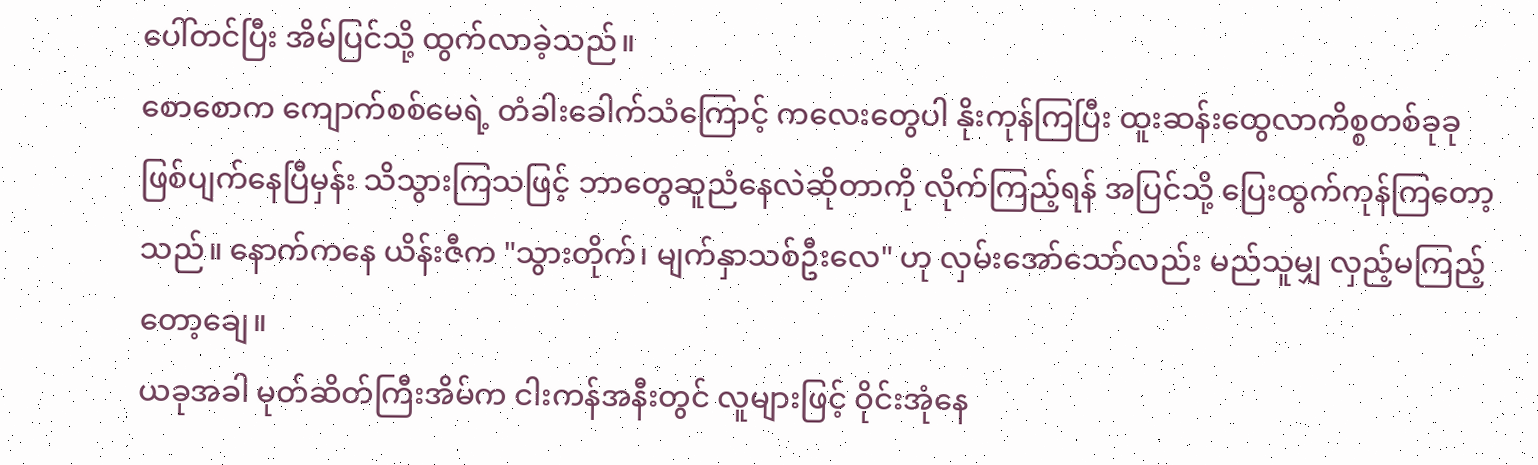ပေါ်တင်ပြီး အိမ်ပြင်သို့ ထွက်လာခဲ့သည်။
စောစောက ကျောက်စစ်မေရဲ့ တံခါးခေါက်သံကြောင့် ကလေးတွေပါ နိုးကုန်ကြပြီး ထူးဆန်းထွေလာကိစ္စတစ်ခုခု ဖြစ်ပျက်နေပြီမှန်း သိသွားကြသဖြင့် ဘာတွေဆူညံနေလဲဆိုတာကို လိုက်ကြည့်ရန် အပြင်သို့ ပြေးထွက်ကုန်ကြတော့သည်။ နောက်ကနေ ယိန်းဇီက "သွားတိုက်၊ မျက်နှာသစ်ဦးလေ" ဟု လှမ်းအော်သော်လည်း မည်သူမျှ လှည့်မကြည့်တော့ချေ။
ယခုအခါ မုတ်ဆိတ်ကြီးအိမ်က ငါးကန်အနီးတွင် လူများဖြင့် ဝိုင်းအုံနေ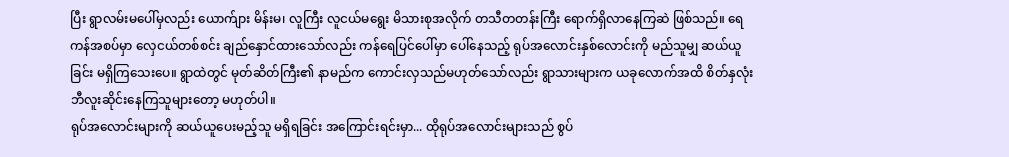ပြီး ရွာလမ်းမပေါ်မှလည်း ယောက်ျား မိန်းမ၊ လူကြီး လူငယ်မရွေး မိသားစုအလိုက် တသီတတန်းကြီး ရောက်ရှိလာနေကြဆဲ ဖြစ်သည်။ ရေကန်အစပ်မှာ လှေငယ်တစ်စင်း ချည်နှောင်ထားသော်လည်း ကန်ရေပြင်ပေါ်မှာ ပေါ်နေသည့် ရုပ်အလောင်းနှစ်လောင်းကို မည်သူမျှ ဆယ်ယူခြင်း မရှိကြသေးပေ။ ရွာထဲတွင် မုတ်ဆိတ်ကြီး၏ နာမည်က ကောင်းလှသည်မဟုတ်သော်လည်း ရွာသားများက ယခုလောက်အထိ စိတ်နှလုံး ဘီလူးဆိုင်းနေကြသူများတော့ မဟုတ်ပါ။
ရုပ်အလောင်းများကို ဆယ်ယူပေးမည့်သူ မရှိရခြင်း အကြောင်းရင်းမှာ... ထိုရုပ်အလောင်းများသည် စွပ်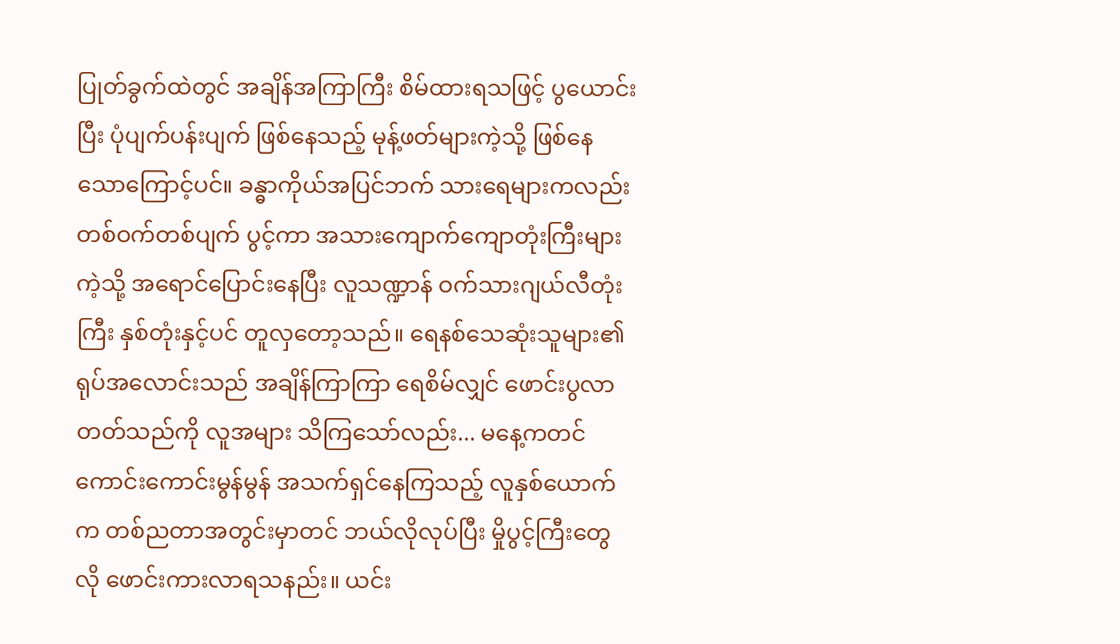ပြုတ်ခွက်ထဲတွင် အချိန်အကြာကြီး စိမ်ထားရသဖြင့် ပွယောင်းပြီး ပုံပျက်ပန်းပျက် ဖြစ်နေသည့် မုန့်ဖတ်များကဲ့သို့ ဖြစ်နေသောကြောင့်ပင်။ ခန္ဓာကိုယ်အပြင်ဘက် သားရေများကလည်း တစ်ဝက်တစ်ပျက် ပွင့်ကာ အသားကျောက်ကျောတုံးကြီးများကဲ့သို့ အရောင်ပြောင်းနေပြီး လူသဏ္ဍာန် ဝက်သားဂျယ်လီတုံးကြီး နှစ်တုံးနှင့်ပင် တူလှတော့သည်။ ရေနစ်သေဆုံးသူများ၏ ရုပ်အလောင်းသည် အချိန်ကြာကြာ ရေစိမ်လျှင် ဖောင်းပွလာတတ်သည်ကို လူအများ သိကြသော်လည်း... မနေ့ကတင် ကောင်းကောင်းမွန်မွန် အသက်ရှင်နေကြသည့် လူနှစ်ယောက်က တစ်ညတာအတွင်းမှာတင် ဘယ်လိုလုပ်ပြီး မှိုပွင့်ကြီးတွေလို ဖောင်းကားလာရသနည်း။ ယင်း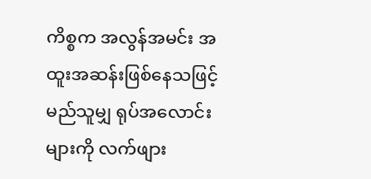ကိစ္စက အလွန်အမင်း အထူးအဆန်းဖြစ်နေသဖြင့် မည်သူမျှ ရုပ်အလောင်းများကို လက်ဖျား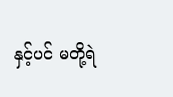နှင့်ပင် မတို့ရဲ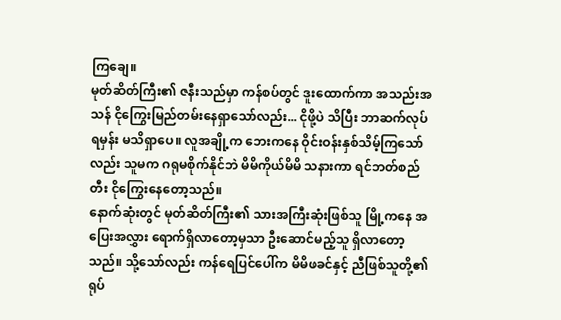ကြချေ။
မုတ်ဆိတ်ကြီး၏ ဇနီးသည်မှာ ကန်စပ်တွင် ဒူးထောက်ကာ အသည်းအသန် ငိုကြွေးမြည်တမ်းနေရှာသော်လည်း... ငိုဖို့ပဲ သိပြီး ဘာဆက်လုပ်ရမှန်း မသိရှာပေ။ လူအချို့က ဘေးကနေ ဝိုင်းဝန်းနှစ်သိမ့်ကြသော်လည်း သူမက ဂရုမစိုက်နိုင်ဘဲ မိမိကိုယ်မိမိ သနားကာ ရင်ဘတ်စည်တီး ငိုကြွေးနေတော့သည်။
နောက်ဆုံးတွင် မုတ်ဆိတ်ကြီး၏ သားအကြီးဆုံးဖြစ်သူ မြို့ကနေ အပြေးအလွှား ရောက်ရှိလာတော့မှသာ ဦးဆောင်မည့်သူ ရှိလာတော့သည်။ သို့သော်လည်း ကန်ရေပြင်ပေါ်က မိမိဖခင်နှင့် ညီဖြစ်သူတို့၏ ရုပ်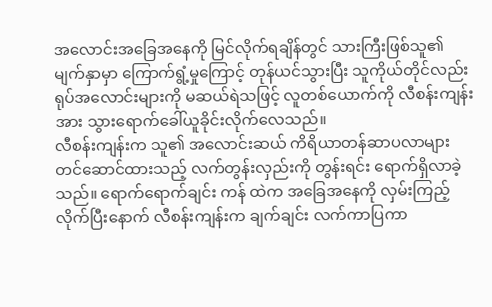အလောင်းအခြေအနေကို မြင်လိုက်ရချိန်တွင် သားကြီးဖြစ်သူ၏ မျက်နှာမှာ ကြောက်ရွံ့မှုကြောင့် တုန်ယင်သွားပြီး သူကိုယ်တိုင်လည်း ရုပ်အလောင်းများကို မဆယ်ရဲသဖြင့် လူတစ်ယောက်ကို လီစန်းကျန်းအား သွားရောက်ခေါ်ယူခိုင်းလိုက်လေသည်။
လီစန်းကျန်းက သူ၏ အလောင်းဆယ် ကိရိယာတန်ဆာပလာများ တင်ဆောင်ထားသည့် လက်တွန်းလှည်းကို တွန်းရင်း ရောက်ရှိလာခဲ့သည်။ ရောက်ရောက်ချင်း ကန် ထဲက အခြေအနေကို လှမ်းကြည့်လိုက်ပြီးနောက် လီစန်းကျန်းက ချက်ချင်း လက်ကာပြကာ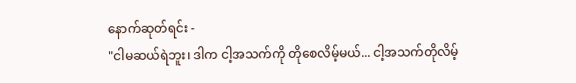နောက်ဆုတ်ရင်း -
"ငါမဆယ်ရဲဘူး၊ ဒါက ငါ့အသက်ကို တိုစေလိမ့်မယ်... ငါ့အသက်တိုလိမ့်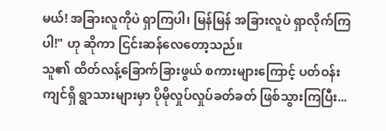မယ်! အခြားလူကိုပဲ ရှာကြပါ၊ မြန်မြန် အခြားလူပဲ ရှာလိုက်ကြပါ!" ဟု ဆိုကာ ငြင်းဆန်လေတော့သည်။
သူ၏ ထိတ်လန့်ခြောက်ခြားဖွယ် စကားများကြောင့် ပတ်ဝန်းကျင်ရှိ ရွာသားများမှာ ပိုမိုလှုပ်လှုပ်ခတ်ခတ် ဖြစ်သွားကြပြီး...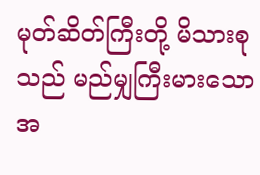မုတ်ဆိတ်ကြီးတို့ မိသားစုသည် မည်မျှကြီးမားသော အ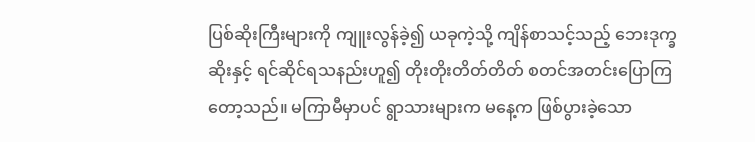ပြစ်ဆိုးကြီးများကို ကျူးလွန်ခဲ့၍ ယခုကဲ့သို့ ကျိန်စာသင့်သည့် ဘေးဒုက္ခဆိုးနှင့် ရင်ဆိုင်ရသနည်းဟူ၍ တိုးတိုးတိတ်တိတ် စတင်အတင်းပြောကြတော့သည်။ မကြာမီမှာပင် ရွာသားများက မနေ့က ဖြစ်ပွားခဲ့သော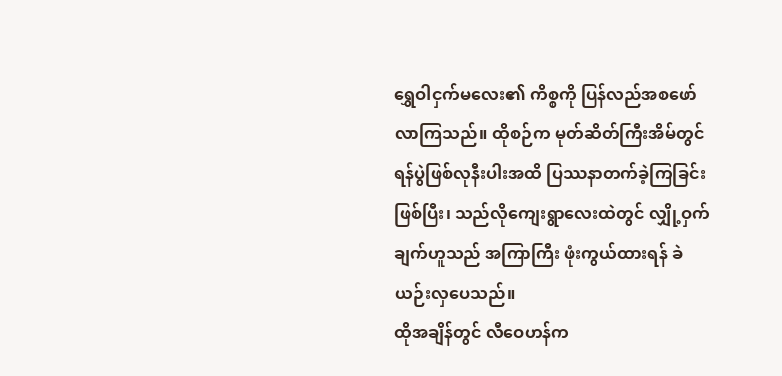ရွှေဝါငှက်မလေး၏ ကိစ္စကို ပြန်လည်အစဖော်လာကြသည်။ ထိုစဉ်က မုတ်ဆိတ်ကြီးအိမ်တွင် ရန်ပွဲဖြစ်လုနီးပါးအထိ ပြဿနာတက်ခဲ့ကြခြင်းဖြစ်ပြီး၊ သည်လိုကျေးရွာလေးထဲတွင် လျှို့ဝှက်ချက်ဟူသည် အကြာကြီး ဖုံးကွယ်ထားရန် ခဲယဉ်းလှပေသည်။
ထိုအချိန်တွင် လီဝေဟန်က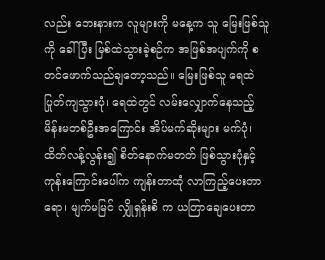လည်း ဘေးနားက လူများကို မနေ့က သူ မြေးဖြစ်သူကို ခေါ်ပြီး မြစ်ထဲသွားခဲ့စဉ်က အဖြစ်အပျက်ကို စတင်ဖောက်သည်ချတော့သည်။ မြေးဖြစ်သူ ရေထဲပြုတ်ကျသွားပုံ၊ ရေထဲတွင် လမ်းလျှောက်နေသည့် မိန်းမတစ်ဦးအကြောင်း အိပ်မက်ဆိုးများ မက်ပုံ၊ ထိတ်လန့်လွန်း၍ စိတ်နောက်မတတ် ဖြစ်သွားပုံနှင့် ကုန်းကြောင်းပေါ်က ကျန်းတာထုံ လာကြည့်ပေးတာရော၊ မျက်မမြင် လျှိုရှန်းစိ က ယတြာချေပေးတာ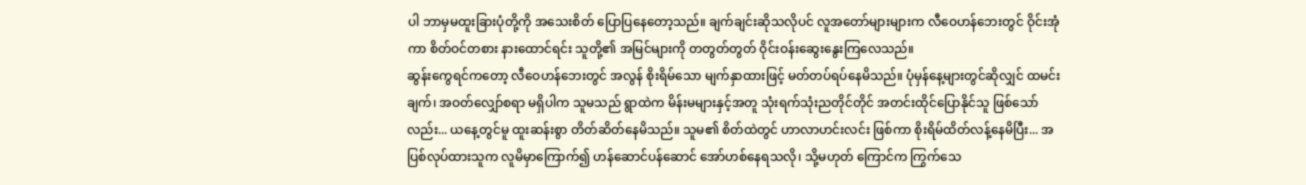ပါ ဘာမှမထူးခြားပုံတို့ကို အသေးစိတ် ပြောပြနေတော့သည်။ ချက်ချင်းဆိုသလိုပင် လူအတော်များများက လီဝေဟန်ဘေးတွင် ဝိုင်းအုံကာ စိတ်ဝင်တစား နားထောင်ရင်း သူတို့၏ အမြင်များကို တတွတ်တွတ် ဝိုင်းဝန်းဆွေးနွေးကြလေသည်။
ဆွန်းကွေရင်ကတော့ လီဝေဟန်ဘေးတွင် အလွန် စိုးရိမ်သော မျက်နှာထားဖြင့် မတ်တပ်ရပ်နေမိသည်။ ပုံမှန်နေ့များတွင်ဆိုလျှင် ထမင်းချက်၊ အဝတ်လျှော်စရာ မရှိပါက သူမသည် ရွာထဲက မိန်းမများနှင့်အတူ သုံးရက်သုံးညတိုင်တိုင် အတင်းထိုင်ပြောနိုင်သူ ဖြစ်သော်လည်း... ယနေ့တွင်မူ ထူးဆန်းစွာ တိတ်ဆိတ်နေမိသည်။ သူမ၏ စိတ်ထဲတွင် ဟာလာဟင်းလင်း ဖြစ်ကာ စိုးရိမ်ထိတ်လန့်နေမိပြီး... အပြစ်လုပ်ထားသူက လူမိမှာကြောက်၍ ဟန်ဆောင်ပန်ဆောင် အော်ဟစ်နေရသလို၊ သို့မဟုတ် ကြောင်က ကြွက်သေ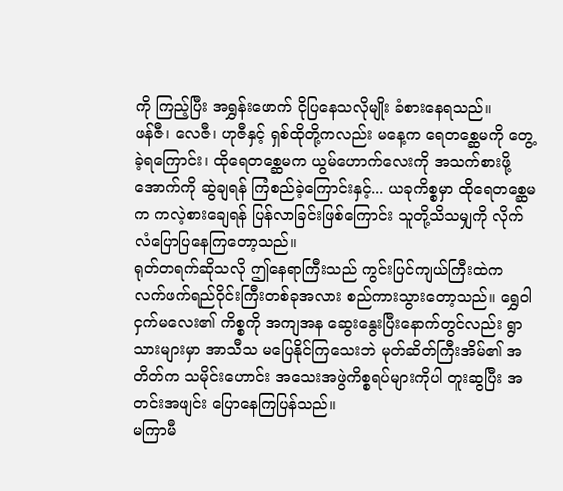ကို ကြည့်ပြီး အရွှန်းဖောက် ငိုပြနေသလိုမျိုး ခံစားနေရသည်။
ဖန်ဇီ၊ လေဇီ၊ ဟုဇီနှင့် ရှစ်ထိုတို့ကလည်း မနေ့က ရေတစ္ဆေမကို တွေ့ခဲ့ရကြောင်း၊ ထိုရေတစ္ဆေမက ယွမ်ဟောက်လေးကို အသက်စားဖို့ အောက်ကို ဆွဲချရန် ကြံစည်ခဲ့ကြောင်းနှင့်... ယခုကိစ္စမှာ ထိုရေတစ္ဆေမက ကလဲ့စားချေရန် ပြန်လာခြင်းဖြစ်ကြောင်း သူတို့သိသမျှကို လိုက်လံပြောပြနေကြတော့သည်။
ရုတ်တရက်ဆိုသလို ဤနေရာကြီးသည် ကွင်းပြင်ကျယ်ကြီးထဲက လက်ဖက်ရည်ဝိုင်းကြီးတစ်ခုအလား စည်ကားသွားတော့သည်။ ရွှေဝါငှက်မလေး၏ ကိစ္စကို အကျအန ဆွေးနွေးပြီးနောက်တွင်လည်း ရွာသားများမှာ အာသီသ မပြေနိုင်ကြသေးဘဲ မုတ်ဆိတ်ကြီးအိမ်၏ အတိတ်က သမိုင်းဟောင်း အသေးအဖွဲကိစ္စရပ်များကိုပါ တူးဆွပြီး အတင်းအဖျင်း ပြောနေကြပြန်သည်။
မကြာမီ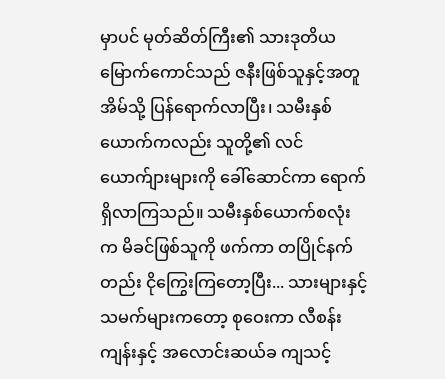မှာပင် မုတ်ဆိတ်ကြီး၏ သားဒုတိယမြောက်ကောင်သည် ဇနီးဖြစ်သူနှင့်အတူ အိမ်သို့ ပြန်ရောက်လာပြီး၊ သမီးနှစ်ယောက်ကလည်း သူတို့၏ လင်ယောက်ျားများကို ခေါ်ဆောင်ကာ ရောက်ရှိလာကြသည်။ သမီးနှစ်ယောက်စလုံးက မိခင်ဖြစ်သူကို ဖက်ကာ တပြိုင်နက်တည်း ငိုကြွေးကြတော့ပြီး... သားများနှင့် သမက်များကတော့ စုဝေးကာ လီစန်းကျန်းနှင့် အလောင်းဆယ်ခ ကျသင့်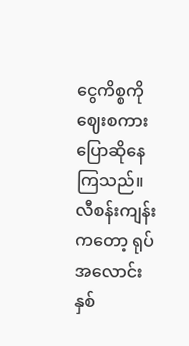ငွေကိစ္စကို ဈေးစကား ပြောဆိုနေကြသည်။
လီစန်းကျန်းကတော့ ရုပ်အလောင်း နှစ်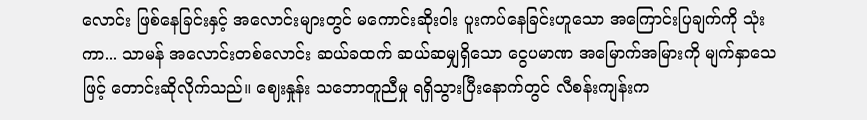လောင်း ဖြစ်နေခြင်းနှင့် အလောင်းများတွင် မကောင်းဆိုးဝါး ပူးကပ်နေခြင်းဟူသော အကြောင်းပြချက်ကို သုံးကာ... သာမန် အလောင်းတစ်လောင်း ဆယ်ခထက် ဆယ်ဆမျှရှိသော ငွေပမာဏ အမြောက်အမြားကို မျက်နှာသေဖြင့် တောင်းဆိုလိုက်သည်။ ဈေးနှုန်း သဘောတူညီမှု ရရှိသွားပြီးနောက်တွင် လီစန်းကျန်းက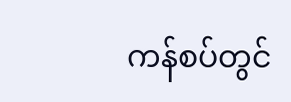ကန်စပ်တွင်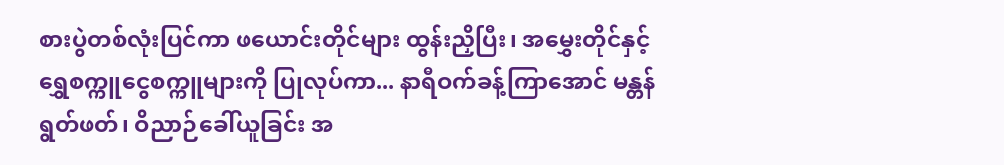စားပွဲတစ်လုံးပြင်ကာ ဖယောင်းတိုင်များ ထွန်းညှိပြီး၊ အမွှေးတိုင်နှင့် ရွှေစက္ကူငွေစက္ကူများကို ပြုလုပ်ကာ... နာရီဝက်ခန့်ကြာအောင် မန္တန်ရွတ်ဖတ်၊ ဝိညာဉ်ခေါ်ယူခြင်း အ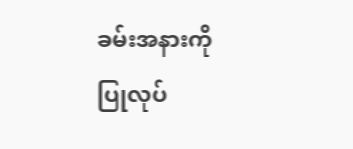ခမ်းအနားကို ပြုလုပ်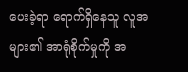ပေးခဲ့ရာ ရောက်ရှိနေသူ လူအများ၏ အာရုံစိုက်မှုကို အ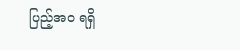ပြည့်အဝ ရရှိ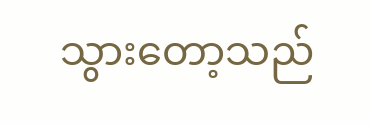သွားတော့သည်